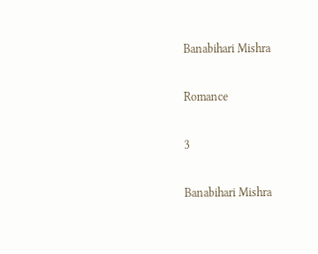Banabihari Mishra

Romance

3

Banabihari Mishra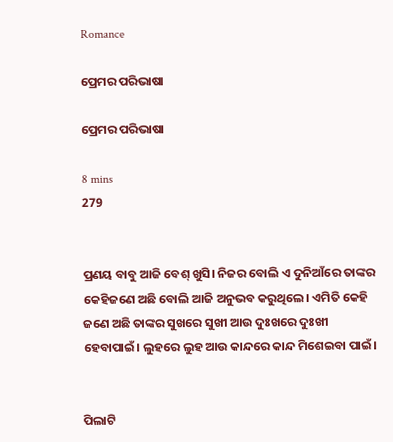Romance

ପ୍ରେମର ପରିଭାଷା

ପ୍ରେମର ପରିଭାଷା

8 mins
279


ପ୍ରଣୟ ବାବୁ ଆଜି ବେଶ୍ ଖୁସି। ନିଜର ବୋଲି ଏ ଦୁନିଆଁରେ ତାଙ୍କର କେହିଜଣେ ଅଛି ବୋଲି ଆଜି ଅନୁଭବ କରୁଥିଲେ। ଏମିତି କେହି ଜଣେ ଅଛି ତାଙ୍କର ସୁଖରେ ସୁଖୀ ଆଉ ଦୁଃଖରେ ଦୁଃଖୀ ହେବାପାଇଁ। ଲୁହରେ ଲୁହ ଆଉ କାନ୍ଦରେ କାନ୍ଦ ମିଶେଇବା ପାଇଁ।


ପିଲାଟି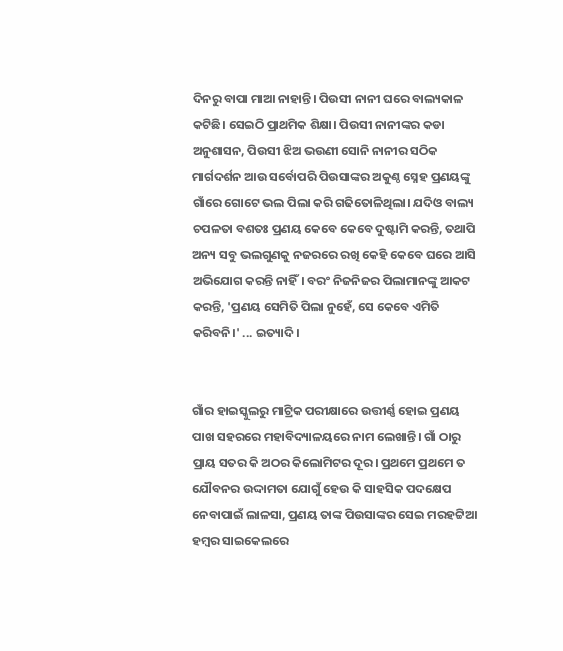ଦିନରୁ ବାପା ମାଆ ନାହାନ୍ତି। ପିଉସୀ ନାନୀ ଘରେ ବାଲ୍ୟକାଳ କଟିଛି। ସେଇଠି ପ୍ରାଥମିକ ଶିକ୍ଷା। ପିଉସୀ ନାନୀଙ୍କର କଡା ଅନୁଶାସନ, ପିଉସୀ ଝିଅ ଭଉଣୀ ସୋନି ନାନୀର ସଠିକ ମାର୍ଗଦର୍ଶନ ଆଉ ସର୍ବୋପରି ପିଉସାଙ୍କର ଅକୁଣ୍ଠ ସ୍ନେହ ପ୍ରଣୟଙ୍କୁ ଗାଁରେ ଗୋଟେ ଭଲ ପିଲା କରି ଗଢିତୋଳିଥିଲା। ଯଦିଓ ବାଲ୍ୟ ଚପଳତା ବଶତଃ ପ୍ରଣୟ କେବେ କେବେ ଦୁଷ୍ଟାମି କରନ୍ତି, ତଥାପି ଅନ୍ୟ ସବୁ ଭଲଗୁଣକୁ ନଜରରେ ରଖି କେହି କେବେ ଘରେ ଆସି ଅଭିଯୋଗ କରନ୍ତି ନାହିଁ। ବରଂ ନିଜନିଜର ପିଲାମାନଙ୍କୁ ଆକଟ କରନ୍ତି, 'ପ୍ରଣୟ ସେମିତି ପିଲା ନୁହେଁ, ସେ କେବେ ଏମିତି କରିବନି।' ... ଇତ୍ୟାଦି।


ଗାଁର ହାଇସ୍କୁଲରୁ ମାଟ୍ରିକ ପରୀକ୍ଷାରେ ଉତ୍ତୀର୍ଣ୍ଣ ହୋଇ ପ୍ରଣୟ ପାଖ ସହରରେ ମହାବିଦ୍ୟାଳୟରେ ନାମ ଲେଖାନ୍ତି। ଗାଁ ଠାରୁ ପ୍ରାୟ ସତର କି ଅଠର କିଲୋମିଟର ଦୂର। ପ୍ରଥମେ ପ୍ରଥମେ ତ ଯୌବନର ଉଦ୍ଦାମତା ଯୋଗୁଁ ହେଉ କି ସାହସିକ ପଦକ୍ଷେପ ନେବାପାଇଁ ଲାଳସା, ପ୍ରଣୟ ତାଙ୍କ ପିଉସାଙ୍କର ସେଇ ମରହଟ୍ଟିଆ ହମ୍ବର ସାଇକେଲରେ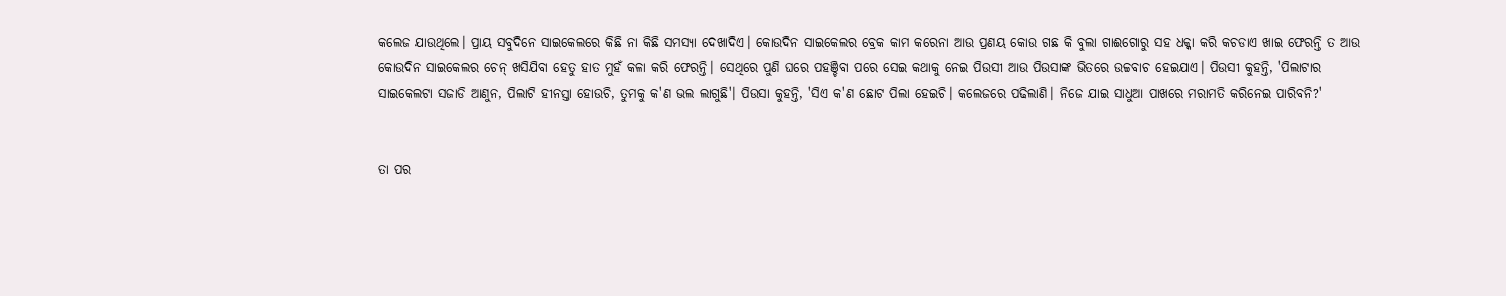କଲେଜ ଯାଉଥିଲେ। ପ୍ରାୟ ସବୁଦିନେ ସାଇକେଲରେ କିଛି ନା କିଛି ସମସ୍ୟା ଦେଖାଦିଏ। କୋଉଦିନ ସାଇକେଲର ବ୍ରେକ କାମ କରେନା ଆଉ ପ୍ରଣୟ କୋଉ ଗଛ କି ବୁଲା ଗାଈଗୋରୁ ସହ ଧକ୍କା କରି କଚଡାଏ ଖାଇ ଫେରନ୍ତି ତ ଆଉ କୋଉଦିନ ସାଇକେଲର ଚେନ୍ ଖସିଯିବା ହେତୁ ହାତ ମୁହଁ କଳା କରି ଫେରନ୍ତି। ସେଥିରେ ପୁଣି ଘରେ ପହଞ୍ଚିବା ପରେ ସେଇ କଥାକୁ ନେଇ ପିଉସୀ ଆଉ ପିଉସାଙ୍କ ଭିତରେ ଉଚ୍ଚବାଚ ହେଇଯାଏ। ପିଉସୀ କୁହନ୍ତି, 'ପିଲାଟାର ସାଇକେଲଟା ସଜାଡି ଆଣୁନ, ପିଲାଟି ହୀନସ୍ତା ହୋଉଚି, ତୁମକୁ କ'ଣ ଭଲ ଲାଗୁଛି'। ପିଉସା କୁହନ୍ତି, 'ସିଏ କ'ଣ ଛୋଟ ପିଲା ହେଇଚି। କଲେଜରେ ପଢିଲାଣି। ନିଜେ ଯାଇ ସାଧୁଆ ପାଖରେ ମରାମତି କରିନେଇ ପାରିବନି?'


ତା ପର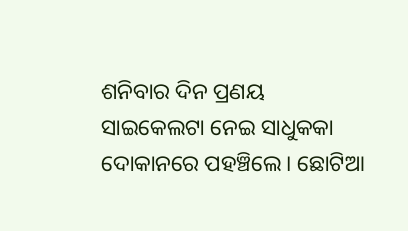ଶନିବାର ଦିନ ପ୍ରଣୟ ସାଇକେଲଟା ନେଇ ସାଧୁକକା ଦୋକାନରେ ପହଞ୍ଚିଲେ। ଛୋଟିଆ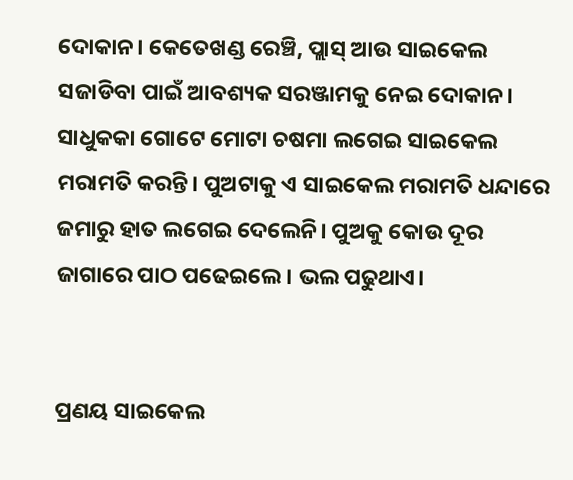ଦୋକାନ। କେତେଖଣ୍ଡ ରେଞ୍ଚି, ପ୍ଲାସ୍ ଆଉ ସାଇକେଲ ସଜାଡିବା ପାଇଁ ଆବଶ୍ୟକ ସରଞ୍ଜାମକୁ ନେଇ ଦୋକାନ। ସାଧୁକକା ଗୋଟେ ମୋଟା ଚଷମା ଲଗେଇ ସାଇକେଲ ମରାମତି କରନ୍ତି। ପୁଅଟାକୁ ଏ ସାଇକେଲ ମରାମତି ଧନ୍ଦାରେ ଜମାରୁ ହାତ ଲଗେଇ ଦେଲେନି। ପୁଅକୁ କୋଉ ଦୂର ଜାଗାରେ ପାଠ ପଢେଇଲେ। ଭଲ ପଢୁଥାଏ।


ପ୍ରଣୟ ସାଇକେଲ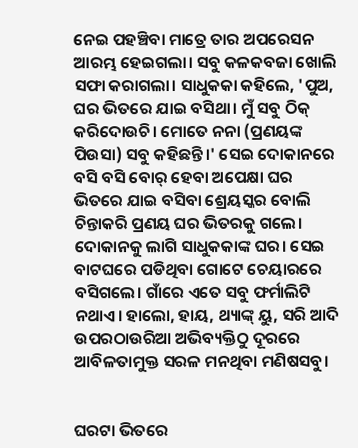ନେଇ ପହଞ୍ଚିବା ମାତ୍ରେ ତାର ଅପରେସନ ଆରମ୍ଭ ହେଇଗଲା। ସବୁ କଳକବଜା ଖୋଲି ସଫା କରାଗଲା। ସାଧୁକକା କହିଲେ, 'ପୁଅ, ଘର ଭିତରେ ଯାଇ ବସିଥା। ମୁଁ ସବୁ ଠିକ୍ କରିଦୋଉଚି। ମୋତେ ନନା (ପ୍ରଣୟଙ୍କ ପିଉସା) ସବୁ କହିଛନ୍ତି।' ସେଇ ଦୋକାନରେ ବସି ବସି ବୋର୍ ହେବା ଅପେକ୍ଷା ଘର ଭିତରେ ଯାଇ ବସିବା ଶ୍ରେୟସ୍କର ବୋଲି ଚିନ୍ତାକରି ପ୍ରଣୟ ଘର ଭିତରକୁ ଗଲେ। ଦୋକାନକୁ ଲାଗି ସାଧୁକକାଙ୍କ ଘର। ସେଇ ବାଟଘରେ ପଡିଥିବା ଗୋଟେ ଚେୟାରରେ ବସିଗଲେ। ଗାଁରେ ଏତେ ସବୁ ଫର୍ମାଲିଟି ନଥାଏ। ହାଲୋ, ହାୟ, ଥ୍ୟାଙ୍କ୍ ୟୁ, ସରି ଆଦି ଉପରଠାଉରିଆ ଅଭିବ୍ୟକ୍ତିଠୁ ଦୂରରେ ଆବିଳତାମୁକ୍ତ ସରଳ ମନଥିବା ମଣିଷସବୁ।


ଘରଟା ଭିତରେ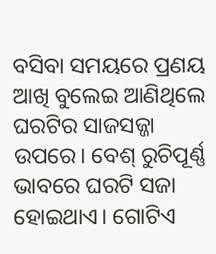ବସିବା ସମୟରେ ପ୍ରଣୟ ଆଖି ବୁଲେଇ ଆଣିଥିଲେ ଘରଟିର ସାଜସଜ୍ଜା ଉପରେ। ବେଶ୍ ରୁଚିପୂର୍ଣ୍ଣ ଭାବରେ ଘରଟି ସଜା ହୋଇଥାଏ। ଗୋଟିଏ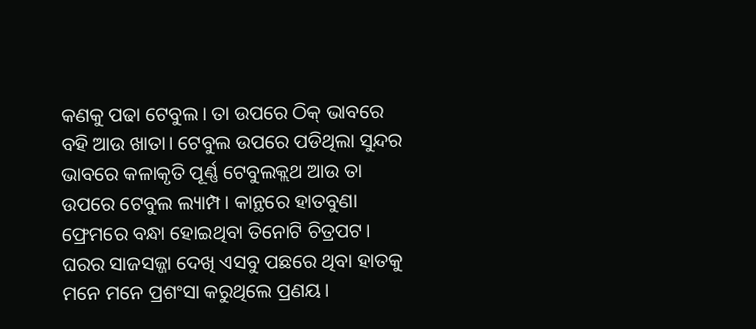କଣକୁ ପଢା ଟେବୁଲ। ତା ଉପରେ ଠିକ୍ ଭାବରେ ବହି ଆଉ ଖାତା। ଟେବୁଲ ଉପରେ ପଡିଥିଲା ସୁନ୍ଦର ଭାବରେ କଳାକୃତି ପୂର୍ଣ୍ଣ ଟେବୁଲକ୍ଲଥ ଆଉ ତା ଉପରେ ଟେବୁଲ ଲ୍ୟାମ୍ପ। କାନ୍ଥରେ ହାତବୁଣା ଫ୍ରେମରେ ବନ୍ଧା ହୋଇଥିବା ତିନୋଟି ଚିତ୍ରପଟ। ଘରର ସାଜସଜ୍ଜା ଦେଖି ଏସବୁ ପଛରେ ଥିବା ହାତକୁ ମନେ ମନେ ପ୍ରଶଂସା କରୁଥିଲେ ପ୍ରଣୟ।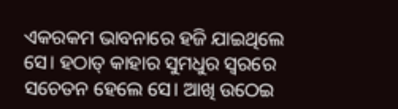ଏକରକମ ଭାବନାରେ ହଜି ଯାଇଥିଲେ ସେ। ହଠାତ୍ କାହାର ସୁମଧୁର ସ୍ବରରେ ସଚେତନ ହେଲେ ସେ। ଆଖି ଉଠେଇ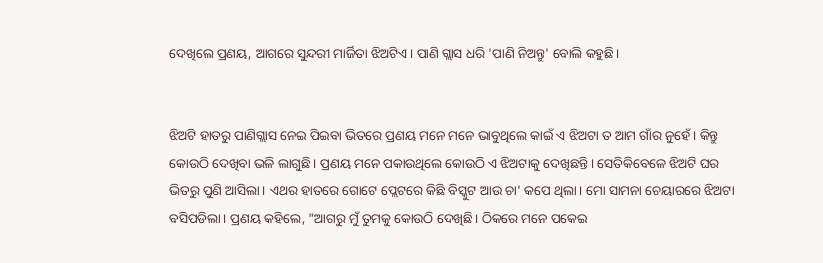ଦେଖିଲେ ପ୍ରଣୟ, ଆଗରେ ସୁନ୍ଦରୀ ମାର୍ଜିତା ଝିଅଟିଏ। ପାଣି ଗ୍ଲାସ ଧରି 'ପାଣି ନିଅନ୍ତୁ' ବୋଲି କହୁଛି।


ଝିଅଟି ହାତରୁ ପାଣିଗ୍ଲାସ ନେଇ ପିଇବା ଭିତରେ ପ୍ରଣୟ ମନେ ମନେ ଭାବୁଥିଲେ କାଇଁ ଏ ଝିଅଟା ତ ଆମ ଗାଁର ନୁହେଁ। କିନ୍ତୁ କୋଉଠି ଦେଖିବା ଭଳି ଲାଗୁଛି। ପ୍ରଣୟ ମନେ ପକାଉଥିଲେ କୋଉଠି ଏ ଝିଅଟାକୁ ଦେଖିଛନ୍ତି। ସେତିକିବେଳେ ଝିଅଟି ଘର ଭିତରୁ ପୁଣି ଆସିଲା। ଏଥର ହାତରେ ଗୋଟେ ପ୍ଲେଟରେ କିଛି ବିସ୍କୁଟ ଆଉ ଚା' କପେ ଥିଲା। ମୋ ସାମନା ଚେୟାରରେ ଝିଅଟା ବସିପଡିଲା। ପ୍ରଣୟ କହିଲେ, "ଆଗରୁ ମୁଁ ତୁମକୁ କୋଉଠି ଦେଖିଛି। ଠିକରେ ମନେ ପକେଇ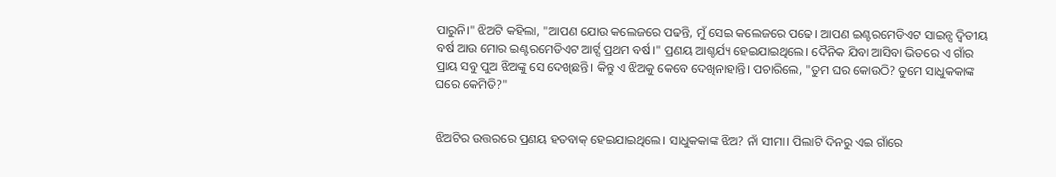ପାରୁନି।" ଝିଅଟି କହିଲା, "ଆପଣ ଯୋଉ କଲେଜରେ ପଢନ୍ତି, ମୁଁ ସେଇ କଲେଜରେ ପଢେ। ଆପଣ ଇଣ୍ଟରମେଡିଏଟ ସାଇନ୍ସ ଦ୍ବିତୀୟ ବର୍ଷ ଆଉ ମୋର ଇଣ୍ଟରମେଡିଏଟ ଆର୍ଟ୍ସ ପ୍ରଥମ ବର୍ଷ।" ପ୍ରଣୟ ଆଶ୍ଚର୍ଯ୍ୟ ହେଇଯାଇଥିଲେ। ଦୈନିକ ଯିବା ଆସିବା ଭିତରେ ଏ ଗାଁର ପ୍ରାୟ ସବୁ ପୁଅ ଝିଅଙ୍କୁ ସେ ଦେଖିଛନ୍ତି। କିନ୍ତୁ ଏ ଝିଅକୁ କେବେ ଦେଖିନାହାନ୍ତି। ପଚାରିଲେ, "ତୁମ ଘର କୋଉଠି? ତୁମେ ସାଧୁକକାଙ୍କ ଘରେ କେମିତି?"


ଝିଅଟିର ଉତ୍ତରରେ ପ୍ରଣୟ ହତବାକ୍ ହେଇଯାଇଥିଲେ। ସାଧୁକକାଙ୍କ ଝିଅ? ନାଁ ସୀମା। ପିଲାଟି ଦିନରୁ ଏଇ ଗାଁରେ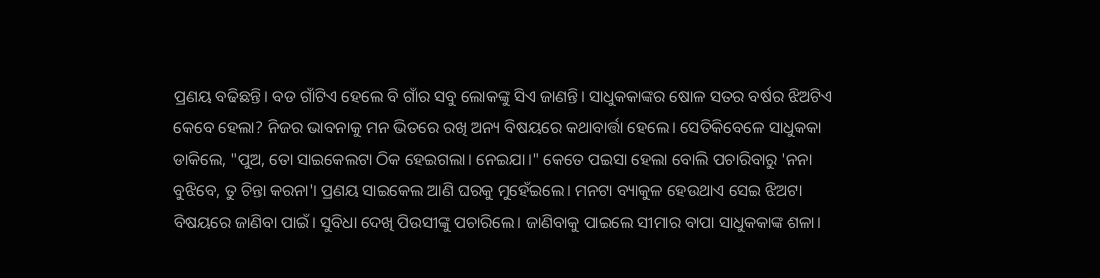ପ୍ରଣୟ ବଢିଛନ୍ତି। ବଡ ଗାଁଟିଏ ହେଲେ ବି ଗାଁର ସବୁ ଲୋକଙ୍କୁ ସିଏ ଜାଣନ୍ତି। ସାଧୁକକାଙ୍କର ଷୋଳ ସତର ବର୍ଷର ଝିଅଟିଏ କେବେ ହେଲା? ନିଜର ଭାବନାକୁ ମନ ଭିତରେ ରଖି ଅନ୍ୟ ବିଷୟରେ କଥାବାର୍ତ୍ତା ହେଲେ। ସେତିକିବେଳେ ସାଧୁକକା ଡାକିଲେ, "ପୁଅ, ତୋ ସାଇକେଲଟା ଠିକ ହେଇଗଲା। ନେଇଯା।" କେତେ ପଇସା ହେଲା ବୋଲି ପଚାରିବାରୁ 'ନନା ବୁଝିବେ, ତୁ ଚିନ୍ତା କରନା'। ପ୍ରଣୟ ସାଇକେଲ ଆଣି ଘରକୁ ମୁହେଁଇଲେ। ମନଟା ବ୍ୟାକୁଳ ହେଉଥାଏ ସେଇ ଝିଅଟା ବିଷୟରେ ଜାଣିବା ପାଇଁ। ସୁବିଧା ଦେଖି ପିଉସୀଙ୍କୁ ପଚାରିଲେ। ଜାଣିବାକୁ ପାଇଲେ ସୀମାର ବାପା ସାଧୁକକାଙ୍କ ଶଳା।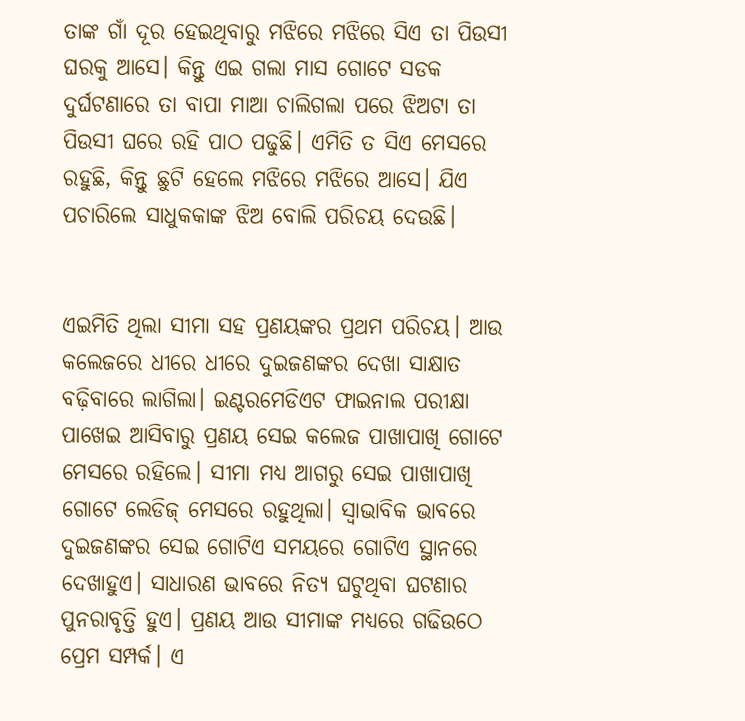ତାଙ୍କ ଗାଁ ଦୂର ହେଇଥିବାରୁ ମଝିରେ ମଝିରେ ସିଏ ତା ପିଉସୀ ଘରକୁ ଆସେ। କିନ୍ତୁ ଏଇ ଗଲା ମାସ ଗୋଟେ ସଡକ ଦୁର୍ଘଟଣାରେ ତା ବାପା ମାଆ ଚାଲିଗଲା ପରେ ଝିଅଟା ତା ପିଉସୀ ଘରେ ରହି ପାଠ ପଢୁଛି। ଏମିତି ତ ସିଏ ମେସରେ ରହୁଛି, କିନ୍ତୁ ଛୁଟି ହେଲେ ମଝିରେ ମଝିରେ ଆସେ। ଯିଏ ପଚାରିଲେ ସାଧୁକକାଙ୍କ ଝିଅ ବୋଲି ପରିଚୟ ଦେଉଛି।


ଏଇମିତି ଥିଲା ସୀମା ସହ ପ୍ରଣୟଙ୍କର ପ୍ରଥମ ପରିଚୟ। ଆଉ କଲେଜରେ ଧୀରେ ଧୀରେ ଦୁଇଜଣଙ୍କର ଦେଖା ସାକ୍ଷାତ ବଢ଼ିବାରେ ଲାଗିଲା। ଇଣ୍ଟରମେଡିଏଟ ଫାଇନାଲ ପରୀକ୍ଷା ପାଖେଇ ଆସିବାରୁ ପ୍ରଣୟ ସେଇ କଲେଜ ପାଖାପାଖି ଗୋଟେ ମେସରେ ରହିଲେ। ସୀମା ମଧ୍ୟ ଆଗରୁ ସେଇ ପାଖାପାଖି ଗୋଟେ ଲେଡିଜ୍ ମେସରେ ରହୁଥିଲା। ସ୍ବାଭାବିକ ଭାବରେ ଦୁଇଜଣଙ୍କର ସେଇ ଗୋଟିଏ ସମୟରେ ଗୋଟିଏ ସ୍ଥାନରେ ଦେଖାହୁଏ। ସାଧାରଣ ଭାବରେ ନିତ୍ୟ ଘଟୁଥିବା ଘଟଣାର ପୁନରାବୃତ୍ତି ହୁଏ। ପ୍ରଣୟ ଆଉ ସୀମାଙ୍କ ମଧ୍ୟରେ ଗଢିଉଠେ ପ୍ରେମ ସମ୍ପର୍କ। ଏ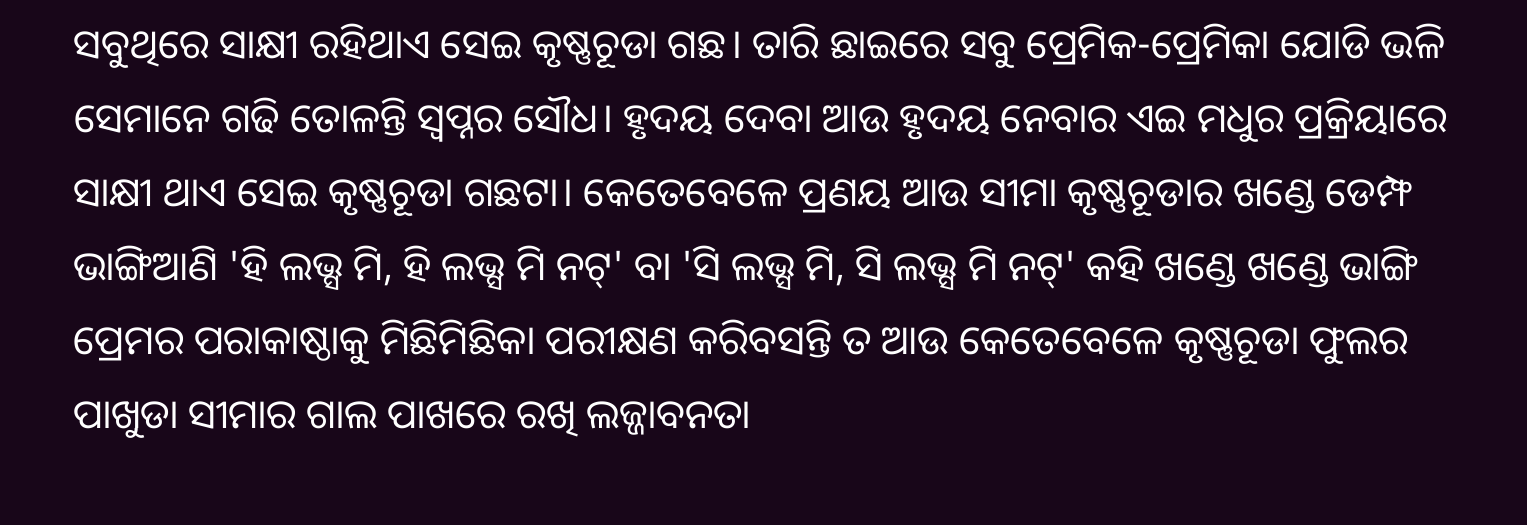ସବୁଥିରେ ସାକ୍ଷୀ ରହିଥାଏ ସେଇ କୃଷ୍ଣଚୂଡା ଗଛ। ତାରି ଛାଇରେ ସବୁ ପ୍ରେମିକ-ପ୍ରେମିକା ଯୋଡି ଭଳି ସେମାନେ ଗଢି ତୋଳନ୍ତି ସ୍ବପ୍ନର ସୌଧ। ହୃଦୟ ଦେବା ଆଉ ହୃଦୟ ନେବାର ଏଇ ମଧୁର ପ୍ରକ୍ରିୟାରେ ସାକ୍ଷୀ ଥାଏ ସେଇ କୃଷ୍ଣଚୂଡା ଗଛଟା। କେତେବେଳେ ପ୍ରଣୟ ଆଉ ସୀମା କୃଷ୍ଣଚୂଡାର ଖଣ୍ଡେ ଡେମ୍ଫ ଭାଙ୍ଗିଆଣି 'ହି ଲଭ୍ସ ମି, ହି ଲଭ୍ସ ମି ନଟ୍' ବା 'ସି ଲଭ୍ସ ମି, ସି ଲଭ୍ସ ମି ନଟ୍' କହି ଖଣ୍ଡେ ଖଣ୍ଡେ ଭାଙ୍ଗି ପ୍ରେମର ପରାକାଷ୍ଠାକୁ ମିଛିମିଛିକା ପରୀକ୍ଷଣ କରିବସନ୍ତି ତ ଆଉ କେତେବେଳେ କୃଷ୍ଣଚୂଡା ଫୁଲର ପାଖୁଡା ସୀମାର ଗାଲ ପାଖରେ ରଖି ଲଜ୍ଜାବନତା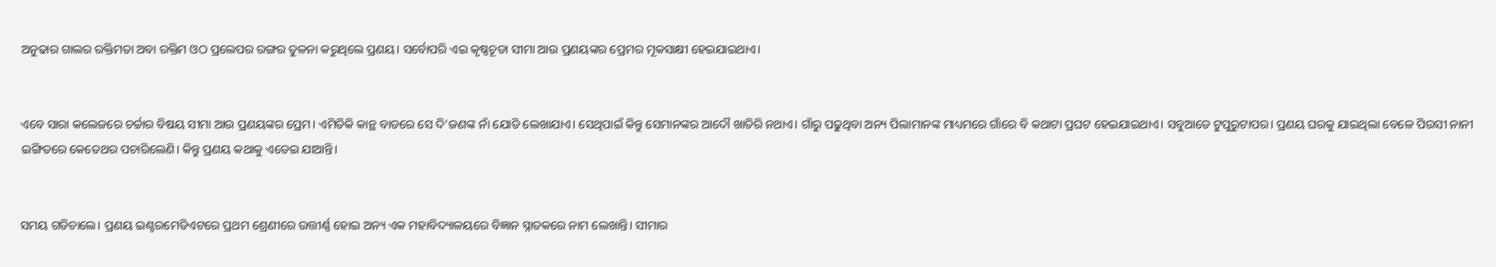ଅନୁଢାର ଗାଲର ରକ୍ତିମତା ଅବା ରକ୍ତିମ ଓଠ ପ୍ରଲେପର ରଙ୍ଗର ତୁଳନା କରୁଥିଲେ ପ୍ରଣୟ। ସର୍ବୋପରି ଏଇ କୃଷ୍ଣଚୂଡା ସୀମା ଆଉ ପ୍ରଣୟଙ୍କର ପ୍ରେମର ମୂକସାକ୍ଷୀ ହେଇଯାଇଥାଏ।


ଏବେ ସାରା କଲେଜରେ ଚର୍ଚ୍ଚାର ବିଷୟ ସୀମା ଆଉ ପ୍ରଣୟଙ୍କର ପ୍ରେମ। ଏମିତିକି କାନ୍ଥ ବାଡରେ ସେ ଦି'ଜଣଙ୍କ ନାଁ ଯୋଡି ଲେଖାଯାଏ। ସେଥିପାଇଁ କିନ୍ତୁ ସେମାନଙ୍କର ଆଦୌ ଖାତିରି ନଥାଏ। ଗାଁରୁ ପଢୁଥିବା ଅନ୍ୟ ପିଲାମାନଙ୍କ ମାଧ୍ୟମରେ ଗାଁରେ ବି କଥାଟା ପ୍ରଘଟ ହେଇଯାଇଥାଏ। ସବୁଆଡେ ଟୁପୁରୁଟାପର। ପ୍ରଣୟ ଘରକୁ ଯାଇଥିଲା ବେଳେ ପିଉସୀ ନାନୀ ଇଙ୍ଗିତରେ କେତେଥର ପଚାରିଲେଣି। କିନ୍ତୁ ପ୍ରଣୟ କଥାକୁ ଏଡେଇ ଯାଆନ୍ତି।


ସମୟ ଗଡିଚାଲେ। ପ୍ରଣୟ ଇଣ୍ଟରମେଡିଏଟରେ ପ୍ରଥମ ଶ୍ରେଣୀରେ ଉତ୍ତୀର୍ଣ୍ଣ ହୋଇ ଅନ୍ୟ ଏକ ମହାବିଦ୍ୟାଳୟରେ ବିଜ୍ଞାନ ସ୍ନାତକରେ ନାମ ଲେଖାନ୍ତି। ସୀମାର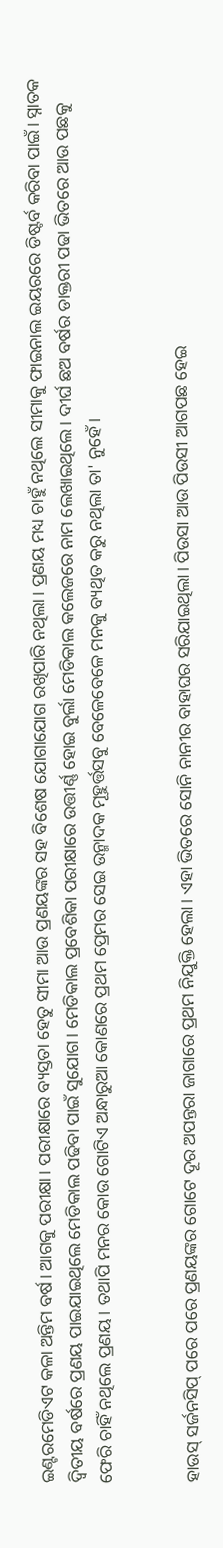ଇଣ୍ଟରମେଡିଏଟ କଳା ଅନ୍ତିମ ବର୍ଷ। ଆଗକୁ ପରୀକ୍ଷା। ପରୀକ୍ଷାରେ ବ୍ୟସ୍ତତା ହେତୁ ସୀମା ଆଉ ପ୍ରଣୟଙ୍କର ସହ ବିଶେଷ ଯୋଗାଯୋଗ ରଖିପାରି ନଥିଲା। ପ୍ରଣୟ ମଧ୍ୟ ଚାହୁଁ ନଥିଲେ ସୀମାକୁ ଫାଇନାଲ ଇୟରରେ ଡିଷ୍ଟର୍ବ କରିବା ପାଇଁ। ସ୍ନାତକ ଦ୍ୱିତୀୟ ବର୍ଷରେ ପ୍ରଣୟ ପାଇଯାଇଥିଲେ ମେଡିକାଲ ପଢିବା ପାଇଁ ସୁଯୋଗ। ମେଡିକାଲ ପ୍ରବେଶିକା ପରୀକ୍ଷାରେ ଉତ୍ତୀର୍ଣ୍ଣ ହୋଇ ବୁର୍ଲା ମେଡିକାଲ କଲେଜରେ ନାମ ଲେଖାଇଥିଲେ। ଦୀର୍ଘ ଛଅ ବର୍ଷର ଡାକ୍ତରୀ ପଢା ଭିତରେ ଆଉ ପଛକୁ ଫେରି ଚାହିଁ ନଥିଲେ ପ୍ରଣୟ। ତଥାପି ମନର କୋଉ ଗୋଟିଏ ଅନ୍ଧାରୁଆ କୋଣରେ ପ୍ରଥମ ପ୍ରେମର ସେଇ ଉନ୍ମାଦକ ମୂହୁର୍ତ୍ତସବୁ ବେଳେବେଳେ ମନକୁ ବ୍ୟଥିତ କରୁ ନଥିଲା ତା' ନୁହେଁ।


ହାଉସ୍ ସର୍ଜନସିପ୍ ପରେ ପରେ ପ୍ରଣୟଙ୍କର ଗୋଟେ ଦୂର ଅପନ୍ତରା ଜାଗାରେ ପ୍ରଥମ ନିଯୁକ୍ତି ହେଲା। ଏହା ଭିତରେ ସୋନି ନାନୀର ବାହାଘର ସରିଯାଇଥିଲା। ପିଉସା ଆଉ ପିଉସୀ ଆଗପଛ ହେଇ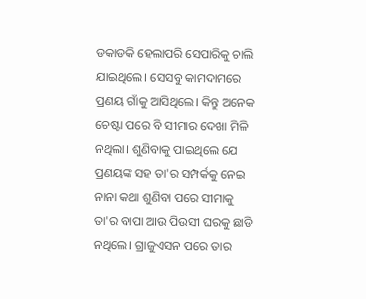ଡକାଡକି ହେଲାପରି ସେପାରିକୁ ଚାଲି ଯାଇଥିଲେ। ସେସବୁ କାମଦାମରେ ପ୍ରଣୟ ଗାଁକୁ ଆସିଥିଲେ। କିନ୍ତୁ ଅନେକ ଚେଷ୍ଟା ପରେ ବି ସୀମାର ଦେଖା ମିଳି ନଥିଲା। ଶୁଣିବାକୁ ପାଇଥିଲେ ଯେ ପ୍ରଣୟଙ୍କ ସହ ତା'ର ସମ୍ପର୍କକୁ ନେଇ ନାନା କଥା ଶୁଣିବା ପରେ ସୀମାକୁ ତା'ର ବାପା ଆଉ ପିଉସୀ ଘରକୁ ଛାଡି ନଥିଲେ। ଗ୍ରାଜୁଏସନ ପରେ ତାର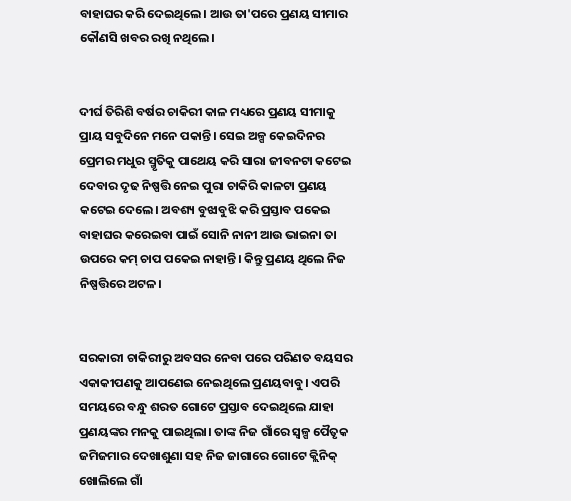ବାହାଘର କରି ଦେଇଥିଲେ। ଆଉ ତା'ପରେ ପ୍ରଣୟ ସୀମାର କୌଣସି ଖବର ରଖି ନଥିଲେ।


ଦୀର୍ଘ ତିରିଶି ବର୍ଷର ଚାକିରୀ କାଳ ମଧ୍ୟରେ ପ୍ରଣୟ ସୀମାକୁ ପ୍ରାୟ ସବୁଦିନେ ମନେ ପକାନ୍ତି। ସେଇ ଅଳ୍ପ କେଇଦିନର ପ୍ରେମର ମଧୁର ସ୍ମୃତିକୁ ପାଥେୟ କରି ସାରା ଜୀବନଟା କଟେଇ ଦେବାର ଦୃଢ ନିଷ୍ପତ୍ତି ନେଇ ପୁରା ଚାକିରି କାଳଟା ପ୍ରଣୟ କଟେଇ ଦେଲେ। ଅବଶ୍ୟ ବୁଝାବୁଝି କରି ପ୍ରସ୍ତାବ ପକେଇ ବାହାଘର କରେଇବା ପାଇଁ ସୋନି ନାନୀ ଆଉ ଭାଇନା ତା ଉପରେ କମ୍ ଚାପ ପକେଇ ନାହାନ୍ତି। କିନ୍ତୁ ପ୍ରଣୟ ଥିଲେ ନିଜ ନିଷ୍ପତ୍ତିରେ ଅଟଳ।


ସରକାରୀ ଚାକିରୀରୁ ଅବସର ନେବା ପରେ ପରିଣତ ବୟସର ଏକାକୀପଣକୁ ଆପଣେଇ ନେଇଥିଲେ ପ୍ରଣୟବାବୁ। ଏପରି ସମୟରେ ବନ୍ଧୁ ଶରତ ଗୋଟେ ପ୍ରସ୍ତାବ ଦେଇଥିଲେ ଯାହା ପ୍ରଣୟଙ୍କର ମନକୁ ପାଇଥିଲା। ତାଙ୍କ ନିଜ ଗାଁରେ ସ୍ବଳ୍ପ ପୈତୃକ ଜମିଜମାର ଦେଖାଶୁଣା ସହ ନିଜ ଜାଗାରେ ଗୋଟେ କ୍ଲିନିକ୍ ଖୋଲିଲେ ଗାଁ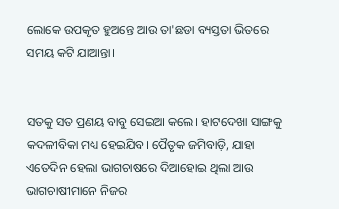ଲୋକେ ଉପକୃତ ହୁଅନ୍ତେ ଆଉ ତା'ଛଡା ବ୍ୟସ୍ତତା ଭିତରେ ସମୟ କଟି ଯାଆନ୍ତା।


ସତକୁ ସତ ପ୍ରଣୟ ବାବୁ ସେଇଆ କଲେ। ହାଟଦେଖା ସାଙ୍ଗକୁ କଦଳୀବିକା ମଧ୍ୟ ହେଇଯିବ। ପୈତୃକ ଜମିବାଡ଼ି, ଯାହା ଏତେଦିନ ହେଲା ଭାଗଚାଷରେ ଦିଆହୋଇ ଥିଲା ଆଉ ଭାଗଚାଷୀମାନେ ନିଜର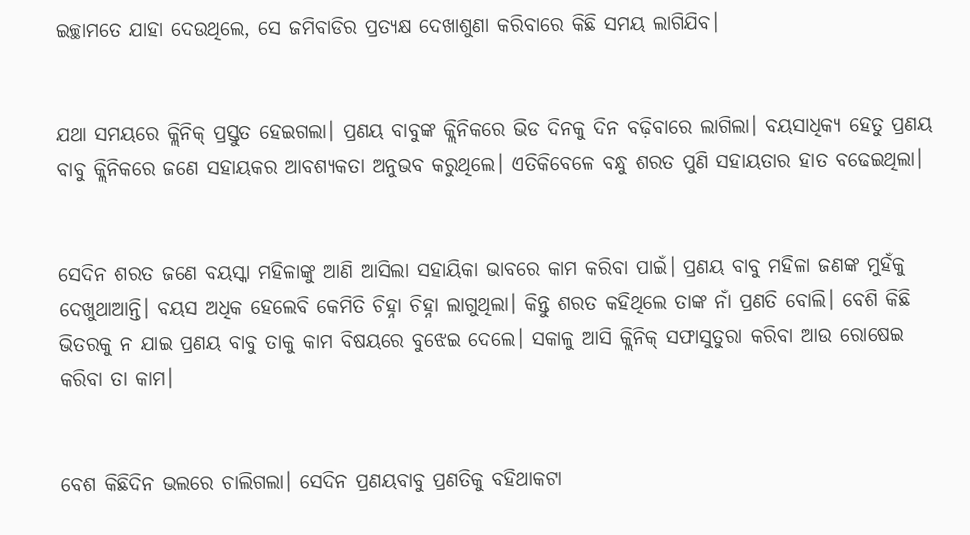ଇଚ୍ଛାମତେ ଯାହା ଦେଉଥିଲେ, ସେ ଜମିବାଡିର ପ୍ରତ୍ୟକ୍ଷ ଦେଖାଶୁଣା କରିବାରେ କିଛି ସମୟ ଲାଗିଯିବ।


ଯଥା ସମୟରେ କ୍ଲିନିକ୍ ପ୍ରସ୍ତୁତ ହେଇଗଲା। ପ୍ରଣୟ ବାବୁଙ୍କ କ୍ଲିନିକରେ ଭିଡ ଦିନକୁ ଦିନ ବଢ଼ିବାରେ ଲାଗିଲା। ବୟସାଧିକ୍ୟ ହେତୁ ପ୍ରଣୟ ବାବୁ କ୍ଲିନିକରେ ଜଣେ ସହାୟକର ଆବଶ୍ୟକତା ଅନୁଭବ କରୁଥିଲେ। ଏତିକିବେଳେ ବନ୍ଧୁ ଶରତ ପୁଣି ସହାୟତାର ହାତ ବଢେଇଥିଲା।


ସେଦିନ ଶରତ ଜଣେ ବୟସ୍କା ମହିଳାଙ୍କୁ ଆଣି ଆସିଲା ସହାୟିକା ଭାବରେ କାମ କରିବା ପାଇଁ। ପ୍ରଣୟ ବାବୁ ମହିଳା ଜଣଙ୍କ ମୁହଁକୁ ଦେଖୁଥାଆନ୍ତି। ବୟସ ଅଧିକ ହେଲେବି କେମିତି ଚିହ୍ନା ଚିହ୍ନା ଲାଗୁଥିଲା। କିନ୍ତୁ ଶରତ କହିଥିଲେ ତାଙ୍କ ନାଁ ପ୍ରଣତି ବୋଲି। ବେଶି କିଛି ଭିତରକୁ ନ ଯାଇ ପ୍ରଣୟ ବାବୁ ତାକୁ କାମ ବିଷୟରେ ବୁଝେଇ ଦେଲେ। ସକାଳୁ ଆସି କ୍ଲିନିକ୍ ସଫାସୁତୁରା କରିବା ଆଉ ରୋଷେଇ କରିବା ତା କାମ।


ବେଶ କିଛିଦିନ ଭଲରେ ଚାଲିଗଲା। ସେଦିନ ପ୍ରଣୟବାବୁ ପ୍ରଣତିକୁ ବହିଥାକଟା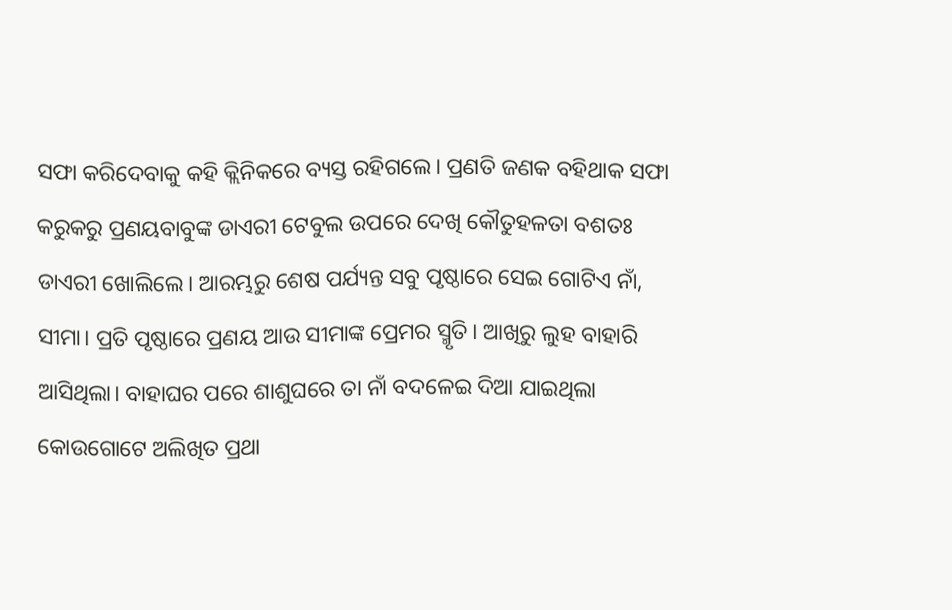ସଫା କରିଦେବାକୁ କହି କ୍ଲିନିକରେ ବ୍ୟସ୍ତ ରହିଗଲେ। ପ୍ରଣତି ଜଣକ ବହିଥାକ ସଫା କରୁକରୁ ପ୍ରଣୟବାବୁଙ୍କ ଡାଏରୀ ଟେବୁଲ ଉପରେ ଦେଖି କୌତୁହଳତା ବଶତଃ ଡାଏରୀ ଖୋଲିଲେ। ଆରମ୍ଭରୁ ଶେଷ ପର୍ଯ୍ୟନ୍ତ ସବୁ ପୃଷ୍ଠାରେ ସେଇ ଗୋଟିଏ ନାଁ, ସୀମା। ପ୍ରତି ପୃଷ୍ଠାରେ ପ୍ରଣୟ ଆଉ ସୀମାଙ୍କ ପ୍ରେମର ସ୍ମୃତି। ଆଖିରୁ ଲୁହ ବାହାରି ଆସିଥିଲା। ବାହାଘର ପରେ ଶାଶୁଘରେ ତା ନାଁ ବଦଳେଇ ଦିଆ ଯାଇଥିଲା କୋଉଗୋଟେ ଅଲିଖିତ ପ୍ରଥା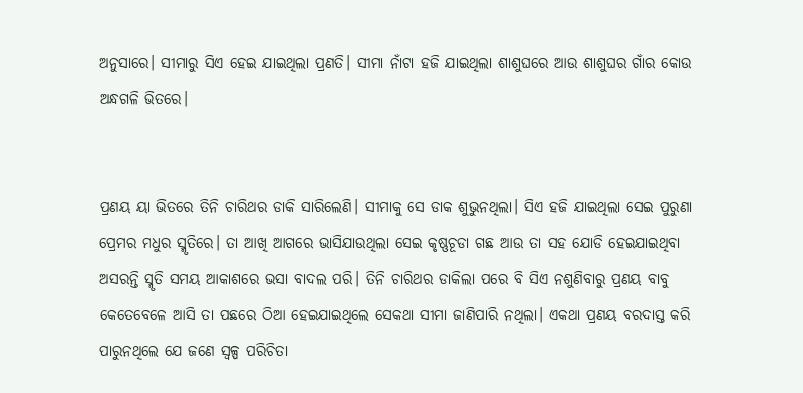ଅନୁସାରେ। ସୀମାରୁ ସିଏ ହେଇ ଯାଇଥିଲା ପ୍ରଣତି। ସୀମା ନାଁଟା ହଜି ଯାଇଥିଲା ଶାଶୁଘରେ ଆଉ ଶାଶୁଘର ଗାଁର କୋଉ ଅନ୍ଧଗଳି ଭିତରେ।


ପ୍ରଣୟ ୟା ଭିତରେ ତିନି ଚାରିଥର ଡାକି ସାରିଲେଣି। ସୀମାକୁ ସେ ଡାକ ଶୁଭୁନଥିଲା। ସିଏ ହଜି ଯାଇଥିଲା ସେଇ ପୁରୁଣା ପ୍ରେମର ମଧୁର ସ୍ମୃତିରେ। ତା ଆଖି ଆଗରେ ଭାସିଯାଉଥିଲା ସେଇ କୃଷ୍ଣଚୂଡା ଗଛ ଆଉ ତା ସହ ଯୋଡି ହେଇଯାଇଥିବା ଅସରନ୍ତି ସ୍ମୃତି ସମୟ ଆକାଶରେ ଭସା ବାଦଲ ପରି। ତିନି ଚାରିଥର ଡାକିଲା ପରେ ବି ସିଏ ନଶୁଣିବାରୁ ପ୍ରଣୟ ବାବୁ କେତେବେଳେ ଆସି ତା ପଛରେ ଠିଆ ହେଇଯାଇଥିଲେ ସେକଥା ସୀମା ଜାଣିପାରି ନଥିଲା। ଏକଥା ପ୍ରଣୟ ବରଦାସ୍ତ କରି ପାରୁନଥିଲେ ଯେ ଜଣେ ସ୍ବଳ୍ପ ପରିଚିତା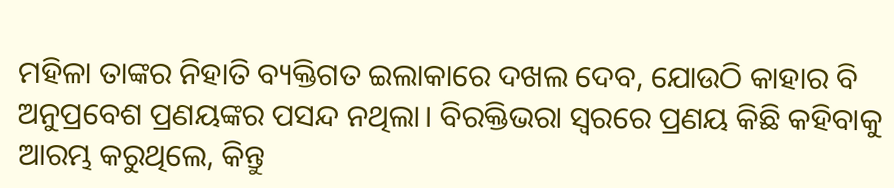ମହିଳା ତାଙ୍କର ନିହାତି ବ୍ୟକ୍ତିଗତ ଇଲାକାରେ ଦଖଲ ଦେବ, ଯୋଉଠି କାହାର ବି ଅନୁପ୍ରବେଶ ପ୍ରଣୟଙ୍କର ପସନ୍ଦ ନଥିଲା। ବିରକ୍ତିଭରା ସ୍ବରରେ ପ୍ରଣୟ କିଛି କହିବାକୁ ଆରମ୍ଭ କରୁଥିଲେ, କିନ୍ତୁ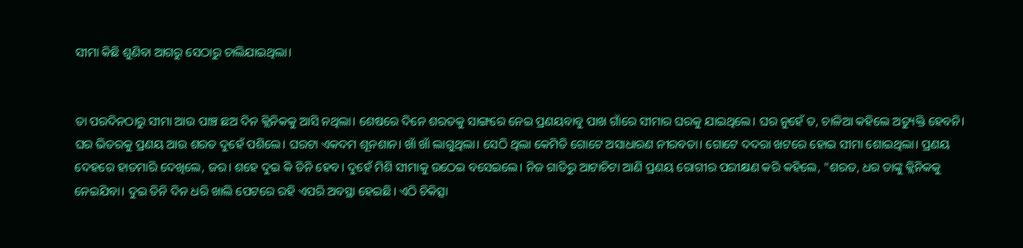ସୀମା କିଛି ଶୁଣିବା ଆଗରୁ ସେଠାରୁ ଚାଲିଯାଇଥିଲା।


ତା ପରଦିନଠାରୁ ସୀମା ଆଉ ପାଞ୍ଚ ଛଅ ଦିନ କ୍ଲିନିକକୁ ଆସି ନଥିଲା। ଶେଷରେ ଦିନେ ଶରତକୁ ସାଙ୍ଗରେ ନେଇ ପ୍ରଣୟବାବୁ ପାଖ ଗାଁରେ ସୀମାର ଘରକୁ ଯାଇଥିଲେ। ଘର ନୁହେଁ ତ, ଚାଳିଆ କହିଲେ ଅତ୍ୟୁକ୍ତି ହେବନି। ଘର ଭିତରକୁ ପ୍ରଣୟ ଆଉ ଶରତ ଦୁହେଁ ପଶିଲେ। ଘରଟା ଏକଦମ ଶୂନଶାନ। ଖାଁ ଖାଁ ଲାଗୁଥିଲା। ସେଠି ଥିଲା କେମିତି ଗୋଟେ ଅସାଧାରଣ ନୀରବତା। ଗୋଟେ ଦଦରା ଖଟରେ ହୋଇ ସୀମା ଶୋଇଥିଲା। ପ୍ରଣୟ ଦେହରେ ହାତମାରି ଦେଖିଲେ, ଜର। ଶହେ ଦୁଇ କି ତିନି ହେବ। ଦୁହେଁ ମିଶି ସୀମାକୁ ଉଠେଇ ବସେଇଲେ। ନିଜ ଗାଡିରୁ ଆଟାଚିଟା ଆଣି ପ୍ରଣୟ ରୋଗୀର ପରୀକ୍ଷଣ କରି କହିଲେ, "ଶରତ, ଧର ତାଙ୍କୁ କ୍ଲିନିକକୁ ନେଇଯିବା। ଦୁଇ ତିନି ଦିନ ଧରି ଖାଲି ପେଟରେ ରହି ଏପରି ଅବସ୍ଥା ହେଇଛି। ଏଠି ଚିକିତ୍ସା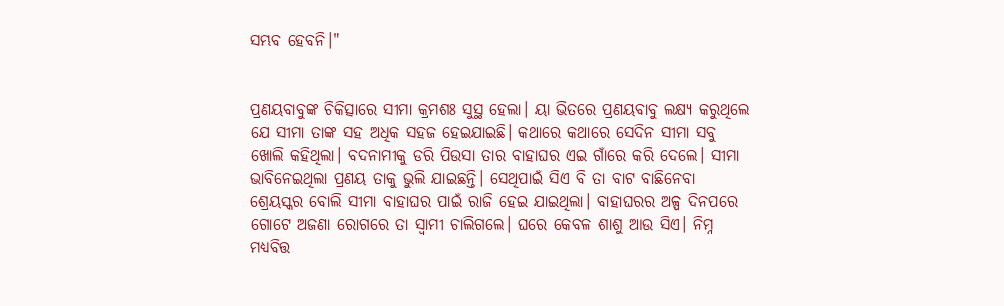ସମ୍ଭବ ହେବନି।"


ପ୍ରଣୟବାବୁଙ୍କ ଚିକିତ୍ସାରେ ସୀମା କ୍ରମଶଃ ସୁସ୍ଥ ହେଲା। ୟା ଭିତରେ ପ୍ରଣୟବାବୁ ଲକ୍ଷ୍ୟ କରୁଥିଲେ ଯେ ସୀମା ତାଙ୍କ ସହ ଅଧିକ ସହଜ ହେଇଯାଇଛି। କଥାରେ କଥାରେ ସେଦିନ ସୀମା ସବୁ ଖୋଲି କହିଥିଲା। ବଦନାମୀକୁ ଡରି ପିଉସା ତାର ବାହାଘର ଏଇ ଗାଁରେ କରି ଦେଲେ। ସୀମା ଭାବିନେଇଥିଲା ପ୍ରଣୟ ତାକୁ ଭୁଲି ଯାଇଛନ୍ତି। ସେଥିପାଇଁ ସିଏ ବି ତା ବାଟ ବାଛିନେବା ଶ୍ରେୟସ୍କର ବୋଲି ସୀମା ବାହାଘର ପାଇଁ ରାଜି ହେଇ ଯାଇଥିଲା। ବାହାଘରର ଅଳ୍ପ ଦିନପରେ ଗୋଟେ ଅଜଣା ରୋଗରେ ତା ସ୍ବାମୀ ଚାଲିଗଲେ। ଘରେ କେବଳ ଶାଶୁ ଆଉ ସିଏ। ନିମ୍ନ ମଧ୍ୟବିତ୍ତ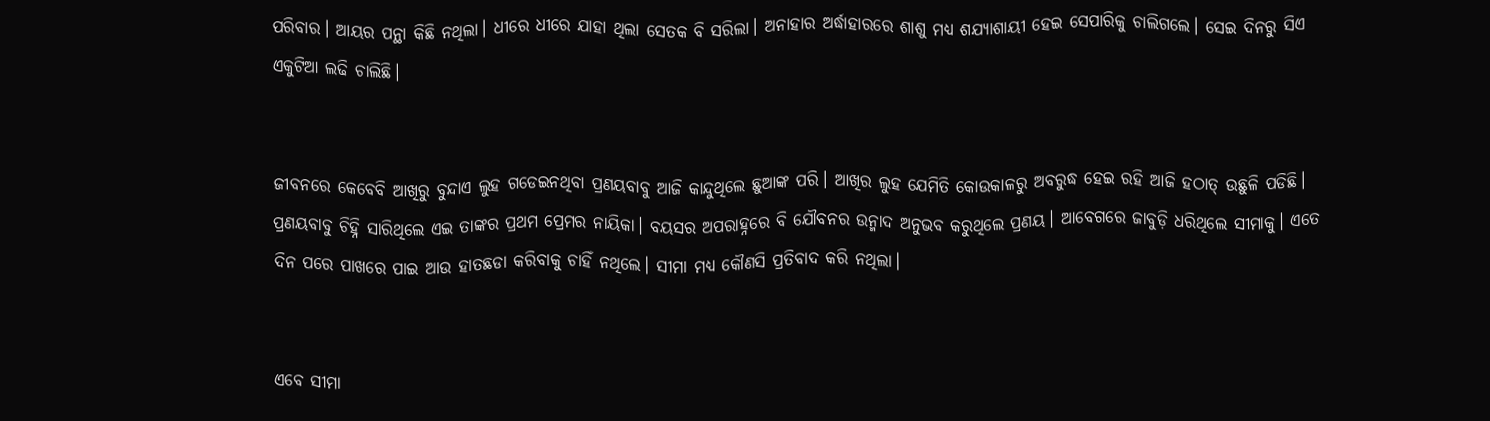ପରିବାର। ଆୟର ପନ୍ଥା କିଛି ନଥିଲା। ଧୀରେ ଧୀରେ ଯାହା ଥିଲା ସେତକ ବି ସରିଲା। ଅନାହାର ଅର୍ଦ୍ଧାହାରରେ ଶାଶୁ ମଧ୍ୟ ଶଯ୍ୟାଶାୟୀ ହେଇ ସେପାରିକୁ ଚାଲିଗଲେ। ସେଇ ଦିନରୁ ସିଏ ଏକୁଟିଆ ଲଢି ଚାଲିଛି।


ଜୀବନରେ କେବେବି ଆଖିରୁ ବୁନ୍ଦାଏ ଲୁହ ଗଡେଇନଥିବା ପ୍ରଣୟବାବୁ ଆଜି କାନ୍ଦୁଥିଲେ ଛୁଆଙ୍କ ପରି। ଆଖିର ଲୁହ ଯେମିତି କୋଉକାଳରୁ ଅବରୁଦ୍ଧ ହେଇ ରହି ଆଜି ହଠାତ୍ ଉଛୁଳି ପଡିଛି। ପ୍ରଣୟବାବୁ ଚିହ୍ନି ସାରିଥିଲେ ଏଇ ତାଙ୍କର ପ୍ରଥମ ପ୍ରେମର ନାୟିକା। ବୟସର ଅପରାହ୍ନରେ ବି ଯୌବନର ଉନ୍ମାଦ ଅନୁଭବ କରୁଥିଲେ ପ୍ରଣୟ। ଆବେଗରେ ଜାବୁଡ଼ି ଧରିଥିଲେ ସୀମାକୁ। ଏତେ ଦିନ ପରେ ପାଖରେ ପାଇ ଆଉ ହାତଛଡା କରିବାକୁ ଚାହିଁ ନଥିଲେ। ସୀମା ମଧ୍ୟ କୌଣସି ପ୍ରତିବାଦ କରି ନଥିଲା।


ଏବେ ସୀମା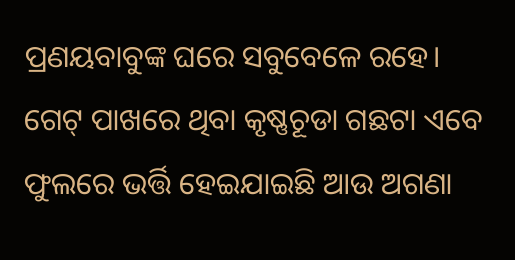ପ୍ରଣୟବାବୁଙ୍କ ଘରେ ସବୁବେଳେ ରହେ। ଗେଟ୍ ପାଖରେ ଥିବା କୃଷ୍ଣଚୂଡା ଗଛଟା ଏବେ ଫୁଲରେ ଭର୍ତ୍ତି ହେଇଯାଇଛି ଆଉ ଅଗଣା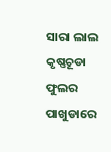ସାରା ଲାଲ କୃଷ୍ଣଚୂଡା ଫୁଲର ପାଖୁଡାରେ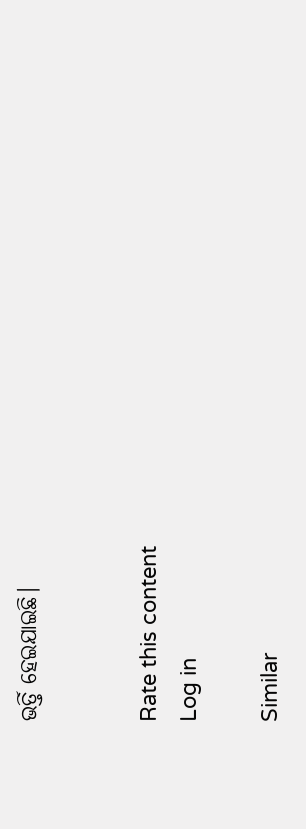ଭର୍ତ୍ତି ହେଇଯାଇଛି।


Rate this content
Log in

Similar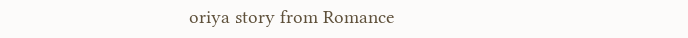oriya story from Romance